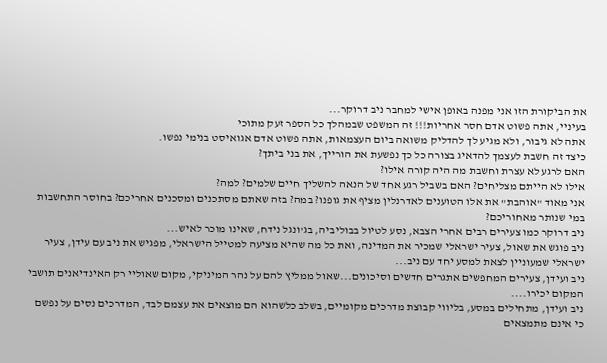את הביקורת הזו אני מפנה באופן אישי למחבר ניב דרוקר...
בעיניי, אתה פשוט אדם חסר אחריות!!! זה המשפט שבמהלך כל הספר זעק מתוכי
אתה לא גיבור, ולא מגיע לך להדליק משואה ביום העצמאות, אתה פשוט אדם אגואיסט בנימי נפשו.
כיצד זה חשבת לעצמך להדאיג בצורה כל כך נפשעת את הורייך, את בני ביתך?
האם לרגע לא עצרת וחשבת מה היה קורה אילו?
אילו לא הייתם מצליחים? האם בשביל רגע אחד של הנאה להשליך חיים שלמים? למה?
אני מאוד "אוהבת" את אלו הטוענים לאדרנלין מציף את גופנו? במה? בזה שאתם מסתכנים ומסכנים אחריכם? בחוסר התחשבות במי שנותר מאחוריכם?
ניב דרוקר כמו צעירים רבים אחרי הצבא, נסע לטיול בבוליביה, בג'ונגל נידח, שאינו מוכר לאיש...
ניב פוגש את שאול, צעיר ישראלי שמכיר את המדינה, ואת כל מה שהיא מציעה למטייל הישראלי, מפגיש את ניב עם עידן, צעיר ישראלי שמעוניין לצאת למסע יחד עם ניב...
ניב ועידן, צעירים המחפשים אתגרים חדשים וסיכונים...שאול ממליץ להם על נהר המיניקי, מקום שאוליי רק האינדיאנים תושבי המקום יכירו....
ניב ועידן, מתחילים במסע, בליווי קבוצת מדרכים מקומיים, בשלב כלשהוא הם מוצאים את עצמם לבד, המדרכים נסים על נפשם כי אינם מתמצאים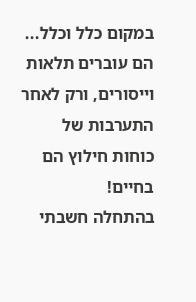במקום כלל וכלל...
הם עוברים תלאות וייסורים, ורק לאחר התערבות של כוחות חילוץ הם בחיים!
בהתחלה חשבתי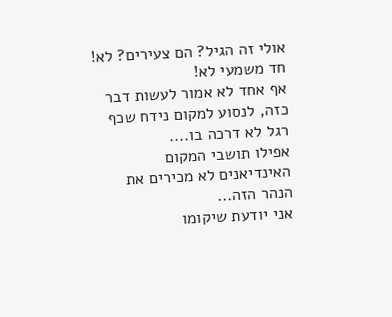אולי זה הגיל? הם צעירים? לא! חד משמעי לא!
אף אחד לא אמור לעשות דבר כזה, לנסוע למקום נידח שכף רגל לא דרכה בו....
אפילו תושבי המקום האינדיאנים לא מכירים את הנהר הזה...
אני יודעת שיקומו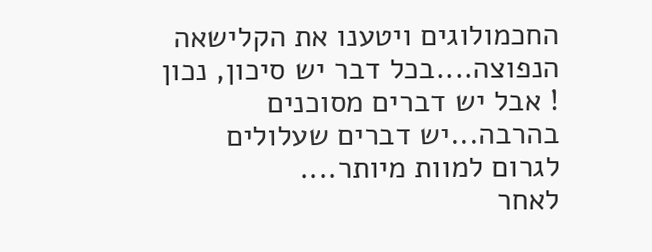החכמולוגים ויטענו את הקלישאה הנפוצה....בכל דבר יש סיכון, נכון ! אבל יש דברים מסוכנים בהרבה...יש דברים שעלולים לגרום למוות מיותר....
לאחר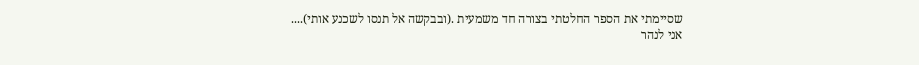שסיימתי את הספר החלטתי בצורה חד משמעית .(ובבקשה אל תנסו לשכנע אותי)....
אני לנהר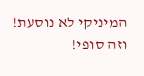המיניקי לא נוסעת! וזה סופי!